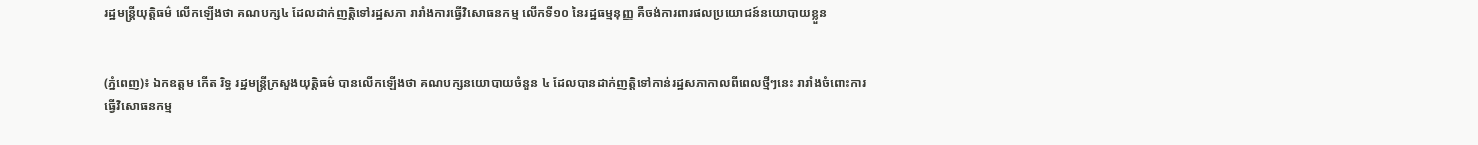រដ្ឋមន្រ្តីយុត្តិធម៌ លើកឡើងថា គណបក្ស៤ ដែលដាក់ញត្តិទៅរដ្ឋសភា រារាំងការធ្វើវិសោធនកម្ម លើកទី១០ នៃរដ្ឋធម្មនុញ្ញ គឺចង់ការពារផលប្រយោជន៍នយោបាយខ្លួន


(ភ្នំពេញ)៖ ឯកឧត្តម កើត រិទ្ធ រដ្ឋមន្រ្តីក្រសួងយុត្តិធម៌ បានលើកឡើងថា គណបក្សនយោបាយចំនួន ៤ ដែលបានដាក់ញត្តិទៅកាន់រដ្ឋសភាកាលពីពេលថ្មីៗនេះ រារាំងចំពោះការធ្វើវិសោធនកម្ម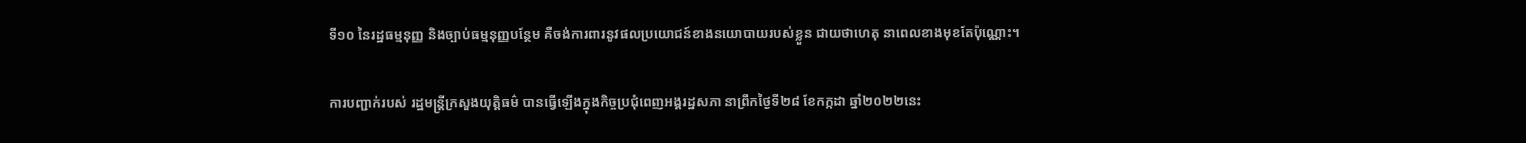ទី១០ នៃរដ្ឋធម្មនុញ្ញ និងច្បាប់ធម្មនុញ្ញបន្ថែម គឺចង់ការពារនូវផលប្រយោជន៍ខាងនយោបាយរបស់ខ្លួន ជាយថាហេតុ នាពេលខាងមុខតែប៉ុណ្ណោះ។

ការបញ្ជាក់របស់ រដ្ឋមន្រ្តីក្រសួងយុត្តិធម៌ បានធ្វើឡើងក្នុងកិច្ចប្រជុំពេញអង្គរដ្ឋសភា នាព្រឹកថ្ងៃទី២៨ ខែកក្កដា ឆ្នាំ២០២២នេះ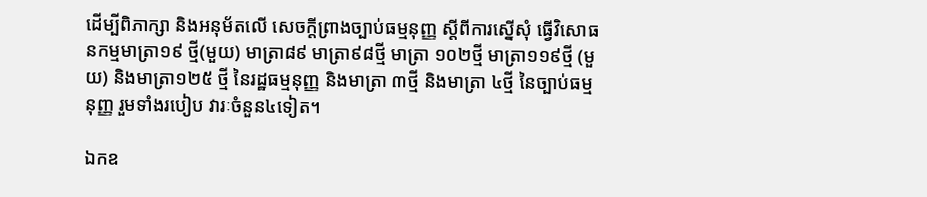ដើម្បីពិភាក្សា និងអនុម័តលើ សេចក្តីព្រាងច្បាប់ធម្មនុញ្ញ ស្តីពីការស្នើសុំ ធ្វើវិសោធនកម្មមាត្រា១៩ ថ្មី(មួយ) មាត្រា៨៩ មាត្រា៩៨ថ្មី មាត្រា ១០២ថ្មី មាត្រា១១៩ថ្មី (មួយ) និងមាត្រា១២៥ ថ្មី នៃរដ្ឋធម្មនុញ្ញ និងមាត្រា ៣ថ្មី និងមាត្រា ៤ថ្មី នៃច្បាប់ធម្មនុញ្ញ រួមទាំងរបៀប វារៈចំនួន៤ទៀត។

ឯកឧ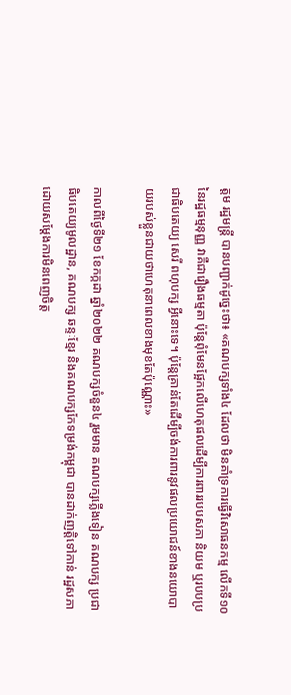ត្តម រដ្ឋមន្រ្តី បានបញ្ជាក់ដូច្នេះថា៖ «គណបក្សទាំង៤ ដែលថា មិនគាំទ្រការធ្វើវិសោធនកម្ម លើកទី១០ នៃរដ្ឋធម្មនុញ្ញ វាគឺជារឿងធម្មតា ប៉ុន្តែពុំមែនផ្អែកលើហេតុផលដើម្បីការពាររបបសភា និយម ឬរបបប្រជាធិបតេយ្យ សេរី ពហុបក្ស អ្វីនោះទេ។ ប៉ុន្តែគ្រាន់តែដើម្បីចង់ការពារនូវផលប្រយោជន៍ខាងនយោបាយរបស់ខ្លួនជាយថាហេតុនាពេលខាងមុខតែប៉ុណ្ណោះ»

កាលពីថ្ងៃទី២១ ខែកក្កដា ឆ្នាំ២០២២ គណបក្សចំនួន៤ រួមមាន គណបក្សភ្លើងទៀន គណបក្ស ប្រជាធិបតេយ្យមូលដ្ឋាន, គណបក្ស ឆន្ទៈខ្មែរ និងគណបក្សកែទម្រង់កម្ពុជា បានដាក់ញត្តិទៅកាន់ រដ្ឋសភា ដោយសម្តែងការមិនពេញចិត្ត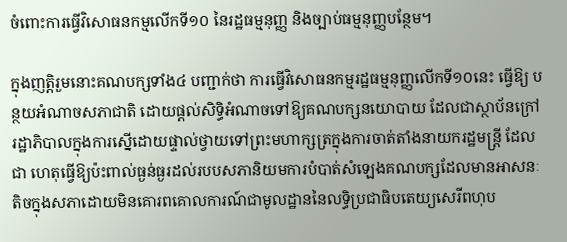ចំពោះការធ្វើវិសោធនកម្មលើកទី១០ នៃរដ្ឋធម្មនុញ្ញ និងច្បាប់ធម្មនុញ្ញបន្ថែម។

ក្នុងញត្តិរួមនោះគណបក្សទាំង៤ បញ្ជាក់ថា ការធ្វើវិសោធនកម្មរដ្ឋធម្មនុញ្ញលើកទី១០នេះ ធ្វើឱ្យ បន្ថយអំណាចសភាជាតិ ដោយផ្តល់សិទ្ធិអំណាចទៅឱ្យគណបក្សនយោបាយ ដែលជាស្ថាប័នក្រៅ រដ្ឋាភិបាលក្នុងការស្នើដោយផ្ទាល់ថ្វាយទៅព្រះមហាក្សត្រក្នុងការចាត់តាំងនាយករដ្ឋមន្ត្រី ដែលជា ហេតុធ្វើឱ្យប៉ះពាល់ធ្ងន់ធ្ងរដល់របបសភានិយមការបំបាត់សំឡេងគណបក្សដែលមានអាសនៈតិចក្នុងសភាដោយមិនគោរពគោលការណ៍ជាមូលដ្ឋាននៃលទ្ធិប្រជាធិបតេយ្យសេរីពហុប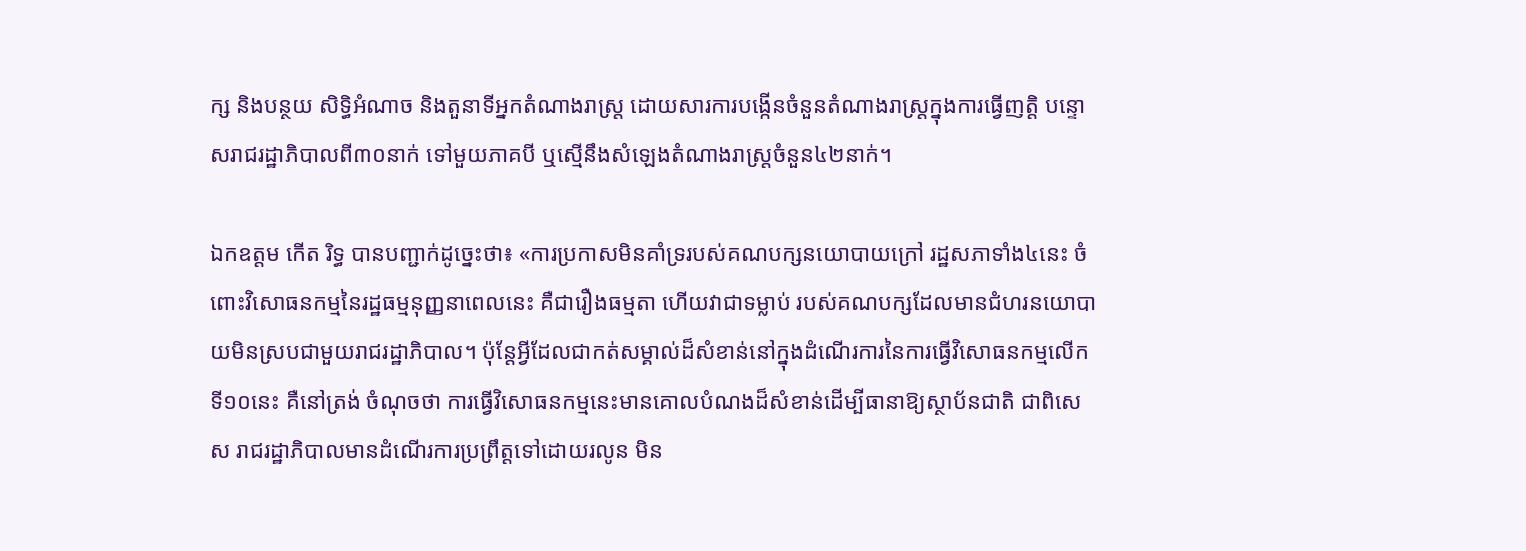ក្ស និងបន្ថយ សិទ្ធិអំណាច និងតួនាទីអ្នកតំណាងរាស្ត្រ ដោយសារការបង្កើនចំនួនតំណាងរាស្ត្រក្នុងការធ្វើញត្តិ បន្ទោសរាជរដ្ឋាភិបាលពី៣០នាក់ ទៅមួយភាគបី ឬស្មើនឹងសំឡេងតំណាងរាស្ត្រចំនួន៤២នាក់។

ឯកឧត្តម កើត រិទ្ធ បានបញ្ជាក់ដូច្នេះថា៖ «ការប្រកាសមិនគាំទ្ររបស់គណបក្សនយោបាយក្រៅ រដ្ឋសភាទាំង៤នេះ ចំពោះវិសោធនកម្មនៃរដ្ឋធម្មនុញ្ញនាពេលនេះ គឺជារឿងធម្មតា ហើយវាជាទម្លាប់ របស់គណបក្សដែលមានជំហរនយោបាយមិនស្របជាមួយរាជរដ្ឋាភិបាល។ ប៉ុន្តែអ្វីដែលជាកត់សម្គាល់ដ៏សំខាន់នៅក្នុងដំណើរការនៃការធ្វើវិសោធនកម្មលើកទី១០នេះ គឺនៅត្រង់ ចំណុចថា ការធ្វើវិសោធនកម្មនេះមានគោលបំណងដ៏សំខាន់ដើម្បីធានាឱ្យស្ថាប័នជាតិ ជាពិសេស រាជរដ្ឋាភិបាលមានដំណើរការប្រព្រឹត្តទៅដោយរលូន មិន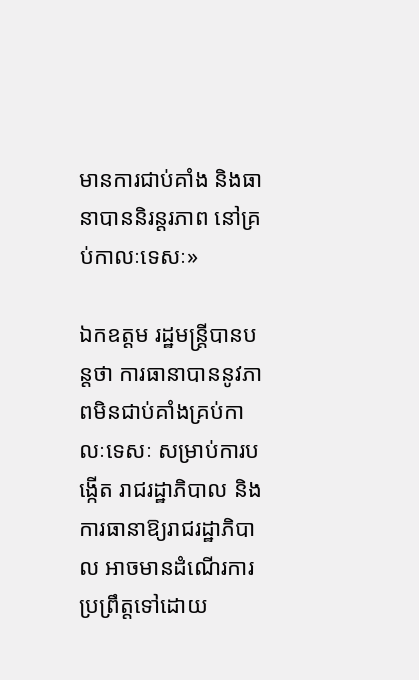មានការជាប់គាំង និងធានាបាននិរន្តរភាព នៅគ្រប់កាលៈទេសៈ»

ឯកឧត្តម រដ្ឋមន្រ្តីបានបន្តថា ការធានាបាននូវភាពមិនជាប់គាំងគ្រប់កាលៈទេសៈ សម្រាប់ការបង្កើត រាជរដ្ឋាភិបាល និងការធានាឱ្យរាជរដ្ឋាភិបាល អាចមានដំណើរការប្រព្រឹត្តទៅដោយ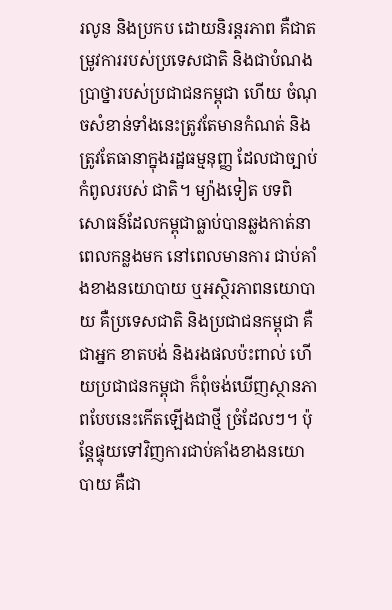រលូន និងប្រកប ដោយនិរន្តរភាព គឺជាតម្រូវការរបស់ប្រទេសជាតិ និងជាបំណងប្រាថ្នារបស់ប្រជាជនកម្ពុជា ហើយ ចំណុចសំខាន់ទាំងនេះត្រូវតែមានកំណត់ និងត្រូវតែធានាក្នុងរដ្ឋធម្មនុញ្ញ ដែលជាច្បាប់កំពូលរបស់ ជាតិ។ ម្យ៉ាងទៀត បទពិសោធន៍ដែលកម្ពុជាធ្លាប់បានឆ្លងកាត់នាពេលកន្លងមក នៅពេលមានការ ជាប់គាំងខាងនយោបាយ ឬអស្ថិរភាពនយោបាយ គឺប្រទេសជាតិ និងប្រជាជនកម្ពុជា គឺជាអ្នក ខាតបង់ និងរងផលប៉ះពាល់ ហើយប្រជាជនកម្ពុជា ក៏ពុំចង់ឃើញស្ថានភាពបែបនេះកើតឡើងជាថ្មី ច្រំដែលៗ។ ប៉ុន្តែផ្ទុយទៅវិញការជាប់គាំងខាងនយោបាយ គឺជា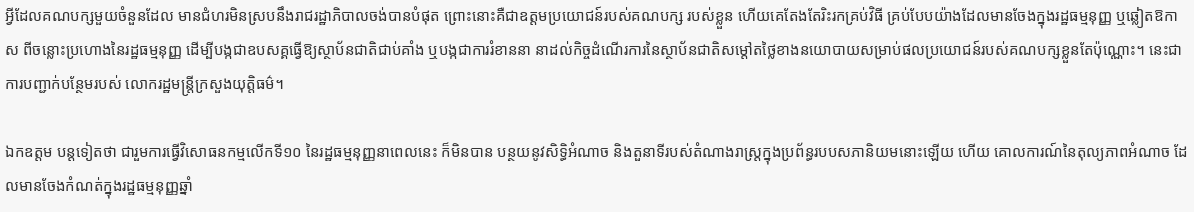អ្វីដែលគណបក្សមួយចំនួនដែល មានជំហរមិនស្របនឹងរាជរដ្ឋាភិបាលចង់បានបំផុត ព្រោះនោះគឺជាឧត្តមប្រយោជន៍របស់គណបក្ស របស់ខ្លួន ហើយគេតែងតែរិះរកគ្រប់វិធី គ្រប់បែបយ៉ាងដែលមានចែងក្នុងរដ្ឋធម្មនុញ្ញ ឬឆ្លៀតឱកាស ពីចន្លោះប្រហោងនៃរដ្ឋធម្មនុញ្ញ ដើម្បីបង្កជាឧបសគ្គធ្វើឱ្យស្ថាប័នជាតិជាប់គាំង ឬបង្កជាការរំខាននា នាដល់កិច្ចដំណើរការនៃស្ថាប័នជាតិសម្តៅតថ្លៃខាងនយោបាយសម្រាប់ផលប្រយោជន៍របស់គណបក្សខ្លួនតែប៉ុណ្ណោះ។ នេះជាការបញ្ជាក់បន្ថែមរបស់ លោករដ្ឋមន្រ្តីក្រសួងយុត្តិធម៌។

ឯកឧត្តម បន្តទៀតថា ជារួមការធ្វើវិសោធនកម្មលើកទី១០ នៃរដ្ឋធម្មនុញ្ញនាពេលនេះ ក៏មិនបាន បន្ថយនូវសិទ្ធិអំណាច និងតួនាទីរបស់តំណាងរាស្ត្រក្នុងប្រព័ន្ធរបបសភានិយមនោះឡើយ ហើយ គោលការណ៍នៃតុល្យភាពអំណាច ដែលមានចែងកំណត់ក្នុងរដ្ឋធម្មនុញ្ញឆ្នាំ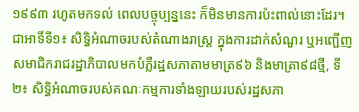១៩៩៣ រហូតមកទល់ ពេលបច្ចុប្បន្ននេះ ក៏មិនមានការប៉ះពាល់នោះដែរ។ ជាអាទិ៍ទី១៖ សិទ្ធិអំណាចរបស់តំណាងរាស្ត្រ ក្នុងការដាក់សំណួរ ឬអញ្ជើញសមាជិករាជរដ្ឋាភិបាលមកបំភ្លឺរដ្ឋសភាតាមមាត្រ៩៦ និងមាត្រា៩៨ថ្មី, ទី២៖ សិទ្ធិអំណាចរបស់គណៈកម្មការទាំងឡាយរបស់រដ្ឋសភា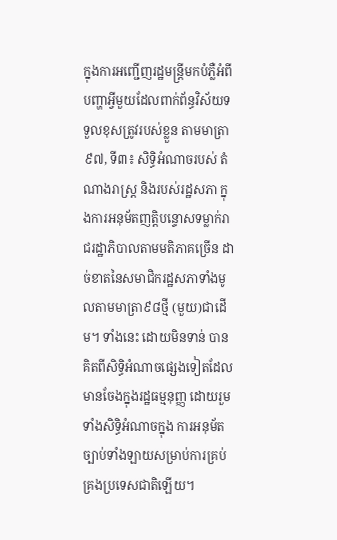ក្នុងការអញ្ជើញរដ្ឋមន្ត្រីមកបំភ្លឺអំពី បញ្ហាអ្វីមួយដែលពាក់ព័ន្ធវិស័យទទួលខុសត្រូវរបស់ខ្លួន តាមមាត្រា៩៧, ទី៣៖ សិទ្ធិអំណាចរបស់ តំណាងរាស្ត្រ និងរបស់រដ្ឋសភា ក្នុងការអនុម័តញត្តិបន្ទោសទម្លាក់រាជរដ្ឋាភិបាលតាមមតិភាគច្រើន ដាច់ខាតនៃសមាជិករដ្ឋសភាទាំងមូលតាមមាត្រា៩៨ថ្មី (មួយ)ជាដើម។ ទាំងនេះ ដោយមិនទាន់ បានគិតពីសិទ្ធិអំណាចផ្សេងទៀតដែលមានចែងក្នុងរដ្ឋធម្មនុញ្ញ ដោយរួមទាំងសិទ្ធិអំណាចក្នុង ការអនុម័តច្បាប់ទាំងឡាយសម្រាប់ការគ្រប់គ្រងប្រទេសជាតិឡើយ។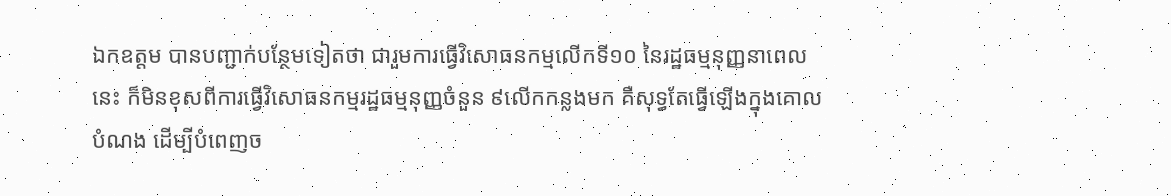ឯកឧត្តម បានបញ្ជាក់បន្ថែមទៀតថា ជារួមការធ្វើវិសោធនកម្មលើកទី១០ នៃរដ្ឋធម្មនុញ្ញនាពេលនេះ ក៏មិនខុសពីការធ្វើវិសោធនកម្មរដ្ឋធម្មនុញ្ញចំនួន ៩លើកកន្លងមក គឺសុទ្ធតែធ្វើឡើងក្នុងគោលបំណង ដើម្បីបំពេញច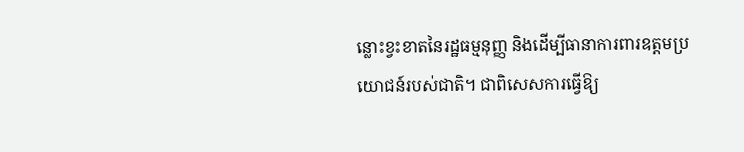ន្លោះខ្វះខាតនៃរដ្ឋធម្មនុញ្ញ និងដើម្បីធានាការពារឧត្តមប្រយោជន៍របស់ជាតិ។ ជាពិសេសការធ្វើឱ្យ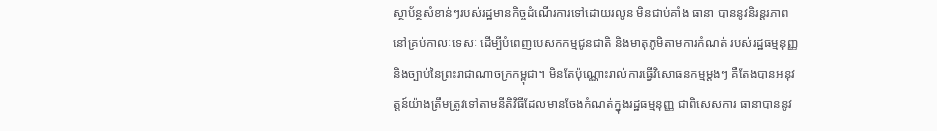ស្ថាប័ន្ថសំខាន់ៗរបស់រដ្ឋមានកិច្ចដំណើរការទៅដោយរលូន មិនជាប់គាំង ធានា បាននូវនិរន្តរភាពនៅគ្រប់កាលៈទេសៈ ដើម្បីបំពេញបេសកកម្មជូនជាតិ និងមាតុភូមិតាមការកំណត់ របស់រដ្ឋធម្មនុញ្ញ និងច្បាប់នៃព្រះរាជាណាចក្រកម្ពុជា។ មិនតែប៉ុណ្ណោះរាល់ការធ្វើវិសោធនកម្មម្តងៗ គឺតែងបានអនុវត្តន៍យ៉ាងត្រឹមត្រូវទៅតាមនីតិវិធីដែលមានចែងកំណត់ក្នុងរដ្ឋធម្មនុញ្ញ ជាពិសេសការ ធានាបាននូវ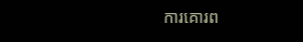ការគោរព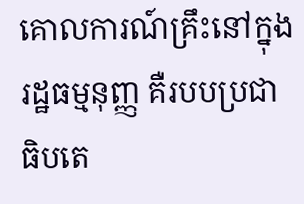គោលការណ៍គ្រឹះនៅក្នុងរដ្ឋធម្មនុញ្ញ គឺរបបប្រជាធិបតេ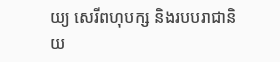យ្យ សេរីពហុបក្ស និងរបបរាជានិយ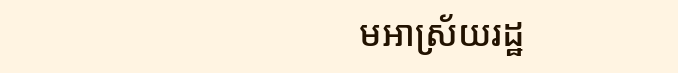មអាស្រ័យរដ្ឋ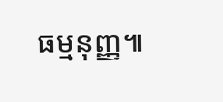ធម្មនុញ្ញ៕